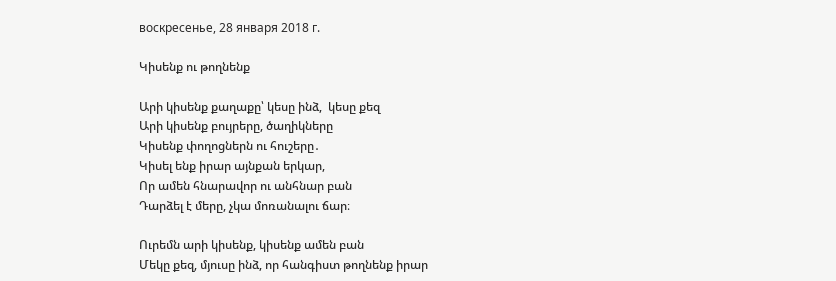воскресенье, 28 января 2018 г.

Կիսենք ու թողնենք

Արի կիսենք քաղաքը՝ կեսը ինձ,  կեսը քեզ
Արի կիսենք բույրերը, ծաղիկները
Կիսենք փողոցներն ու հուշերը․
Կիսել ենք իրար այնքան երկար,
Որ ամեն հնարավոր ու անհնար բան
Դարձել է մերը, չկա մոռանալու ճար։

Ուրեմն արի կիսենք, կիսենք ամեն բան
Մեկը քեզ, մյուսը ինձ, որ հանգիստ թողնենք իրար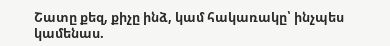Շատը քեզ, քիչը ինձ, կամ հակառակը՝ ինչպես կամենաս.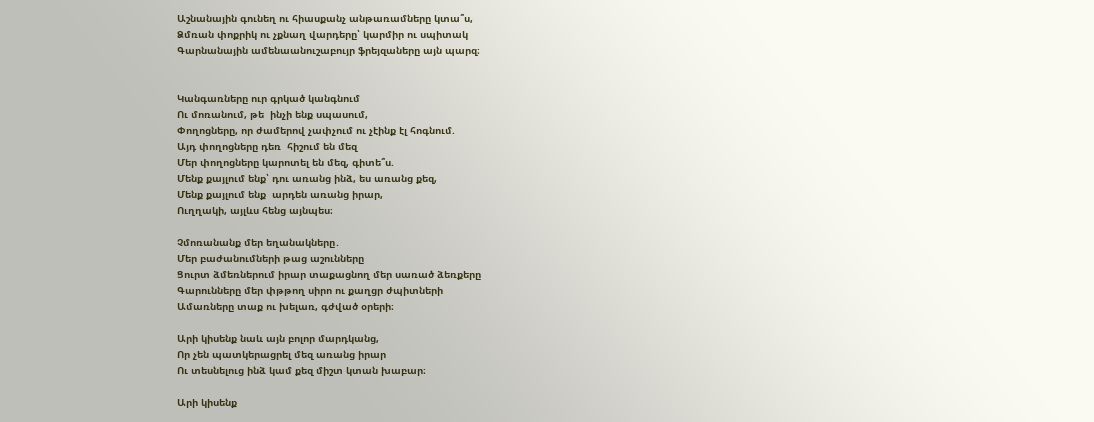Աշնանային գունեղ ու հիասքանչ անթառամները կտա՞ս,
Ձմռան փոքրիկ ու չքնաղ վարդերը՝ կարմիր ու սպիտակ
Գարնանային ամենաանուշաբույր ֆրեյզաները այն պարզ։


Կանգառները ուր գրկած կանգնում
Ու մոռանում, թե  ինչի ենք սպասում,
Փողոցները, որ ժամերով չափչում ու չէինք էլ հոգնում.
Այդ փողոցները դեռ  հիշում են մեզ
Մեր փողոցները կարոտել են մեզ, գիտե՞ս.
Մենք քայլում ենք՝ դու առանց ինձ, ես առանց քեզ,
Մենք քայլում ենք  արդեն առանց իրար,
Ուղղակի, այլևս հենց այնպես։

Չմոռանանք մեր եղանակները․
Մեր բաժանումների թաց աշունները
Ցուրտ ձմեռներում իրար տաքացնող մեր սառած ձեռքերը
Գարունները մեր փթթող սիրո ու քաղցր ժպիտների
Ամառները տաք ու խելառ, գժված օրերի։

Արի կիսենք նաև այն բոլոր մարդկանց,
Որ չեն պատկերացրել մեզ առանց իրար
Ու տեսնելուց ինձ կամ քեզ միշտ կտան խաբար։

Արի կիսենք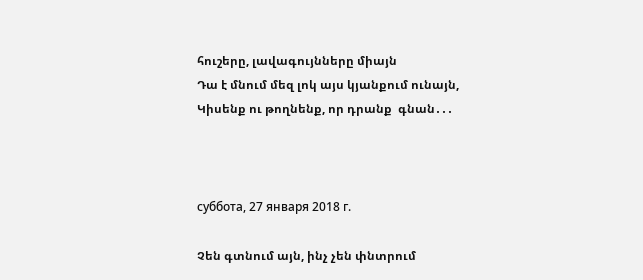հուշերը, լավագույնները միայն
Դա է մնում մեզ լոկ այս կյանքում ունայն,
Կիսենք ու թողնենք, որ դրանք  գնան․․․



суббота, 27 января 2018 г.

Չեն գտնում այն, ինչ չեն փնտրում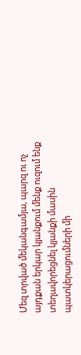Մեզ տրված մեկանգամյա, պարզ ու ոչ այդքան երկար կյանքում մենք ուզում ենք տեղավորեցնել կյանքի մասին պատկերացումների մի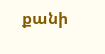քանի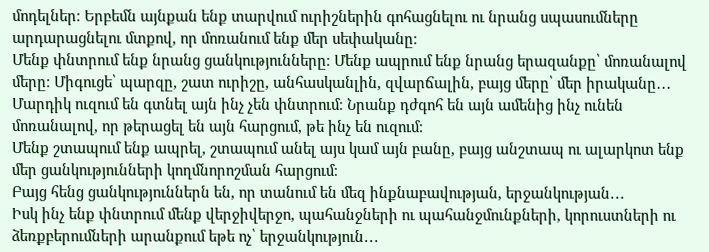մոդելներ։ Երբեմն այնքան ենք տարվում ուրիշներին գոհացնելու ու նրանց սպասումները արդարացնելու մտքով, որ մոռանում ենք մեր սեփականը։
Մենք փնտրում ենք նրանց ցանկությունները։ Մենք ապրում ենք նրանց երազանքը՝ մոռանալով մերը։ Միգուցե՝ պարզը, շատ ուրիշը, անհասկանլին, զվարճալին, բայց մերը՝ մեր իրականը․․․
Մարդիկ ուզում են գտնել այն ինչ չեն փնտրում։ Նրանք դժգոհ են այն ամենից ինչ ունեն մոռանալով, որ թերացել են այն հարցում, թե ինչ են ուզում։
Մենք շտապում ենք ապրել, շտապում անել այս կամ այն բանը, բայց անշտապ ու ալարկոտ ենք մեր ցանկությունների կողմնորոշման հարցում։
Բայց հենց ցանկություններն են, որ տանում են մեզ ինքնաբավության, երջանկության․․․
Իսկ ինչ ենք փնտրում մենք վերջիվերջո, պահանջների ու պահանջմունքների, կորուստների ու ձեռքբերումների արանքում եթե ոչ՝ երջանկություն․․․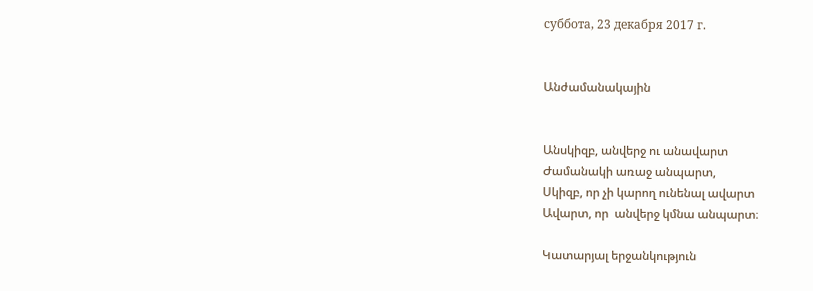суббота, 23 декабря 2017 г.


Անժամանակային


Անսկիզբ, անվերջ ու անավարտ
Ժամանակի առաջ անպարտ,
Սկիզբ, որ չի կարող ունենալ ավարտ
Ավարտ, որ  անվերջ կմնա անպարտ։

Կատարյալ երջանկություն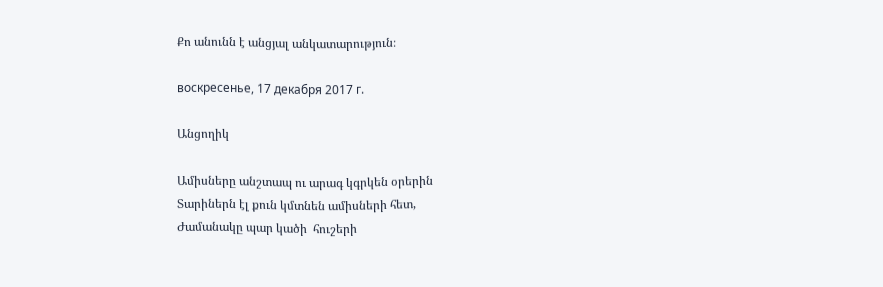Քո անունն է անցյալ անկատարություն։

воскресенье, 17 декабря 2017 г.

Անցողիկ

Ամիսները անշտապ ու արագ կգրկեն օրերին
Տարիներն էլ քուն կմտնեն ամիսների հետ,
Ժամանակը պար կածի  հուշերի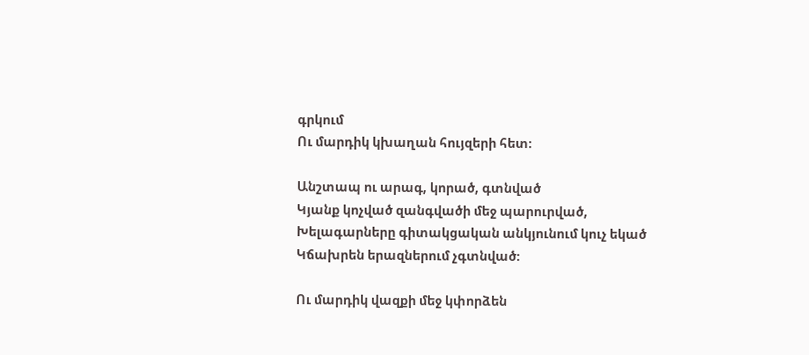գրկում
Ու մարդիկ կխաղան հույզերի հետ։

Անշտապ ու արագ, կորած, գտնված
Կյանք կոչված զանգվածի մեջ պարուրված,
Խելագարները գիտակցական անկյունում կուչ եկած
Կճախրեն երազներում չգտնված։

Ու մարդիկ վազքի մեջ կփորձեն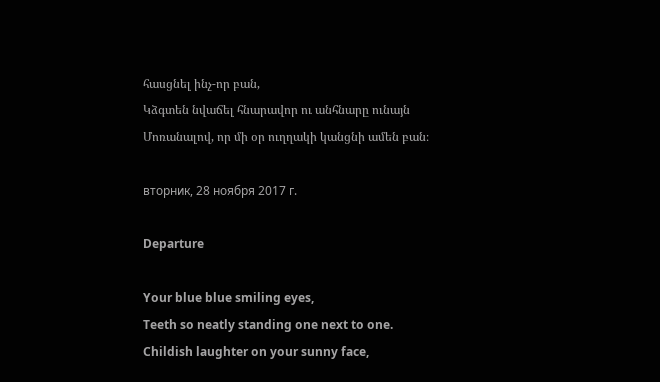հասցնել ինչ-որ բան,
Կձգտեն նվաճել հնարավոր ու անհնարը ունայն
Մոռանալով, որ մի օր ուղղակի կանցնի ամեն բան։

вторник, 28 ноября 2017 г.

Departure

Your blue blue smiling eyes,
Teeth so neatly standing one next to one.
Childish laughter on your sunny face,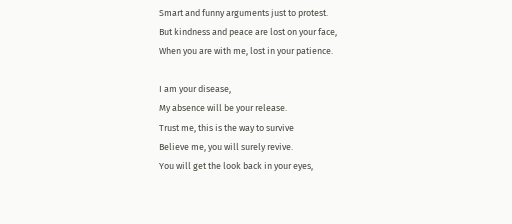Smart and funny arguments just to protest.
But kindness and peace are lost on your face,
When you are with me, lost in your patience.

I am your disease,
My absence will be your release.
Trust me, this is the way to survive
Believe me, you will surely revive.
You will get the look back in your eyes,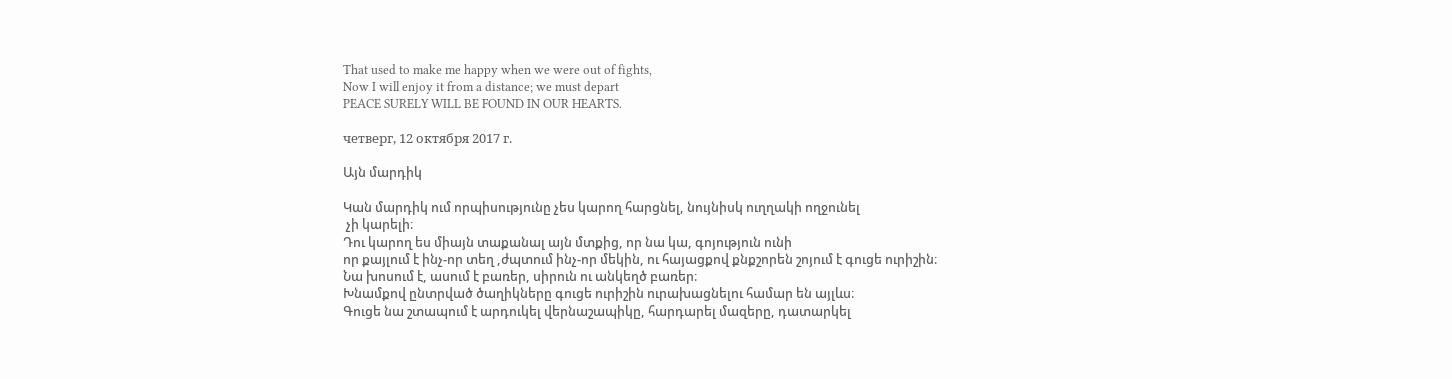That used to make me happy when we were out of fights,
Now I will enjoy it from a distance; we must depart
PEACE SURELY WILL BE FOUND IN OUR HEARTS.

четверг, 12 октября 2017 г.

Այն մարդիկ

Կան մարդիկ ում որպիսությունը չես կարող հարցնել, նույնիսկ ուղղակի ողջունել
 չի կարելի։
Դու կարող ես միայն տաքանալ այն մտքից, որ նա կա, գոյություն ունի
որ քայլում է ինչ-որ տեղ ,ժպտում ինչ-որ մեկին, ու հայացքով քնքշորեն շոյում է գուցե ուրիշին։
Նա խոսում է, ասում է բառեր, սիրուն ու անկեղծ բառեր։
Խնամքով ընտրված ծաղիկները գուցե ուրիշին ուրախացնելու համար են այլևս։
Գուցե նա շտապում է արդուկել վերնաշապիկը, հարդարել մազերը, դատարկել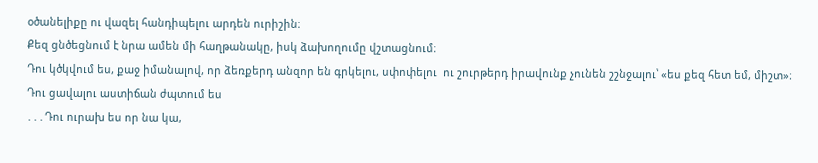օծանելիքը ու վազել հանդիպելու արդեն ուրիշին։
Քեզ ցնծեցնում է նրա ամեն մի հաղթանակը, իսկ ձախողումը վշտացնում։
Դու կծկվում ես, քաջ իմանալով, որ ձեռքերդ անզոր են գրկելու, սփոփելու  ու շուրթերդ իրավունք չունեն շշնջալու՝ «ես քեզ հետ եմ, միշտ»։
Դու ցավալու աստիճան ժպտում ես
․․․Դու ուրախ ես որ նա կա,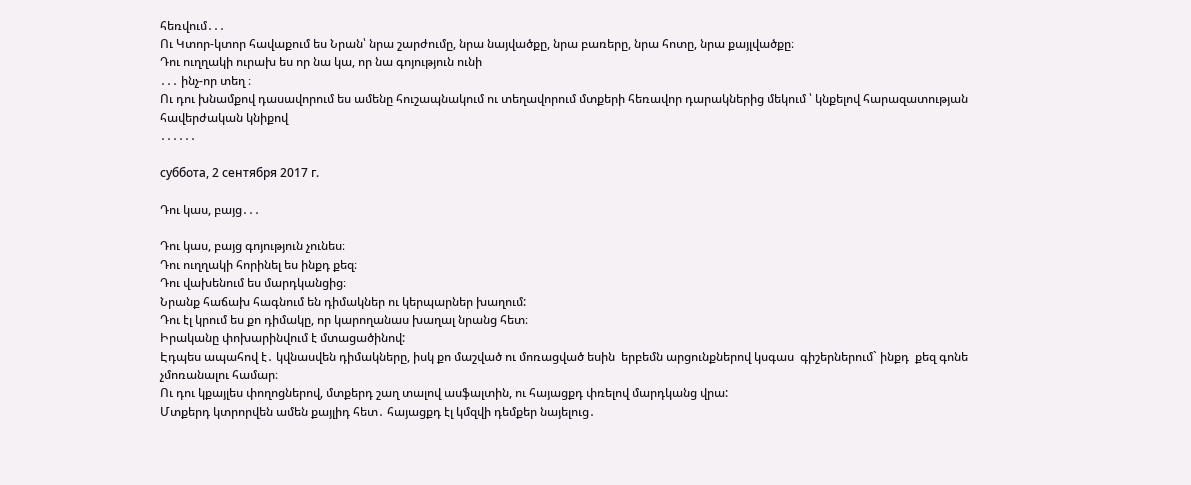հեռվում․․․
Ու Կտոր-կտոր հավաքում ես Նրան՝ նրա շարժումը, նրա նայվածքը, նրա բառերը, նրա հոտը, նրա քայլվածքը։
Դու ուղղակի ուրախ ես որ նա կա, որ նա գոյություն ունի
․․․ ինչ-որ տեղ ։
Ու դու խնամքով դասավորում ես ամենը հուշապնակում ու տեղավորում մտքերի հեռավոր դարակներից մեկում ՝ կնքելով հարազատության հավերժական կնիքով
․․․․․․

суббота, 2 сентября 2017 г.

Դու կաս, բայց․․․

Դու կաս, բայց գոյություն չունես։
Դու ուղղակի հորինել ես ինքդ քեզ։
Դու վախենում ես մարդկանցից։
Նրանք հաճախ հագնում են դիմակներ ու կերպարներ խաղում:
Դու էլ կրում ես քո դիմակը, որ կարողանաս խաղալ նրանց հետ։
Իրականը փոխարինվում է մտացածինով:
Էդպես ապահով է․ կվնասվեն դիմակները, իսկ քո մաշված ու մոռացված եսին  երբեմն արցունքներով կսգաս  գիշերներում` ինքդ  քեզ գոնե չմոռանալու համար։
Ու դու կքայլես փողոցներով, մտքերդ շաղ տալով ասֆալտին, ու հայացքդ փռելով մարդկանց վրա:
Մտքերդ կտրորվեն ամեն քայլիդ հետ․ հայացքդ էլ կմզվի դեմքեր նայելուց․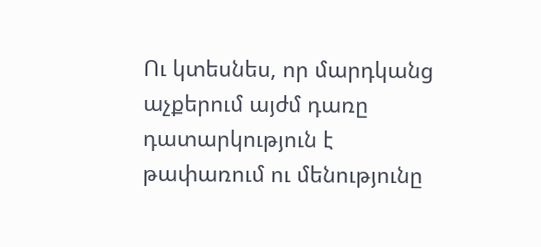Ու կտեսնես, որ մարդկանց աչքերում այժմ դառը դատարկություն է թափառում ու մենությունը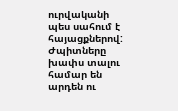ուրվականի պես սահում է հայացքներով:
Ժպիտները խափս տալու համար են արդեն ու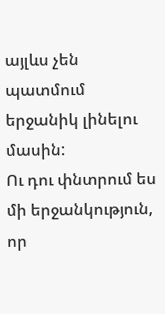այլևս չեն պատմում երջանիկ լինելու մասին:
Ու դու փնտրում ես մի երջանկություն, որ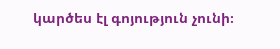կարծես էլ գոյություն չունի։